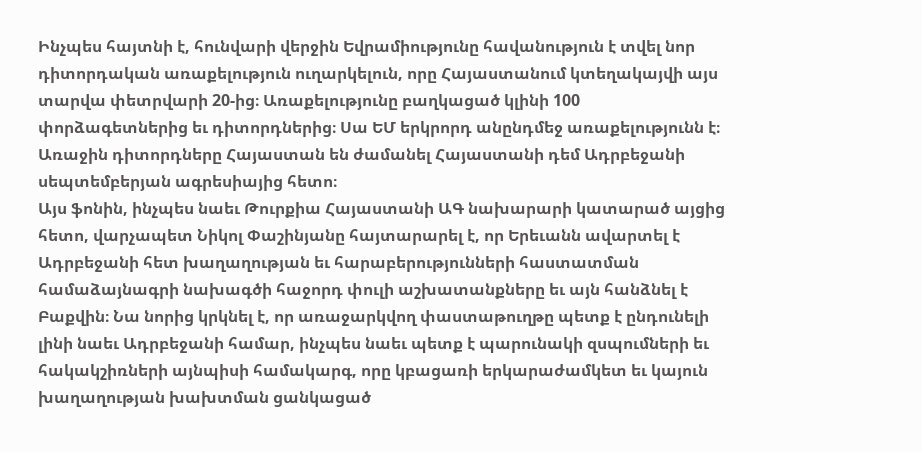Ինչպես հայտնի է, հունվարի վերջին Եվրամիությունը հավանություն է տվել նոր դիտորդական առաքելություն ուղարկելուն, որը Հայաստանում կտեղակայվի այս տարվա փետրվարի 20-ից։ Առաքելությունը բաղկացած կլինի 100 փորձագետներից եւ դիտորդներից։ Սա ԵՄ երկրորդ անընդմեջ առաքելությունն է։ Առաջին դիտորդները Հայաստան են ժամանել Հայաստանի դեմ Ադրբեջանի սեպտեմբերյան ագրեսիայից հետո։
Այս ֆոնին, ինչպես նաեւ Թուրքիա Հայաստանի ԱԳ նախարարի կատարած այցից հետո, վարչապետ Նիկոլ Փաշինյանը հայտարարել է, որ Երեւանն ավարտել է Ադրբեջանի հետ խաղաղության եւ հարաբերությունների հաստատման համաձայնագրի նախագծի հաջորդ փուլի աշխատանքները եւ այն հանձնել է Բաքվին։ Նա նորից կրկնել է, որ առաջարկվող փաստաթուղթը պետք է ընդունելի լինի նաեւ Ադրբեջանի համար, ինչպես նաեւ պետք է պարունակի զսպումների եւ հակակշիռների այնպիսի համակարգ, որը կբացառի երկարաժամկետ եւ կայուն խաղաղության խախտման ցանկացած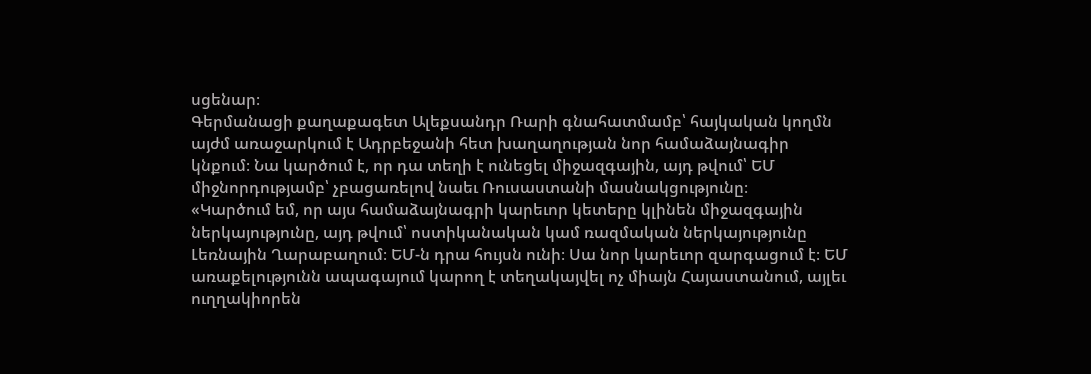սցենար։
Գերմանացի քաղաքագետ Ալեքսանդր Ռարի գնահատմամբ՝ հայկական կողմն այժմ առաջարկում է Ադրբեջանի հետ խաղաղության նոր համաձայնագիր կնքում։ Նա կարծում է, որ դա տեղի է ունեցել միջազգային, այդ թվում՝ ԵՄ միջնորդությամբ՝ չբացառելով նաեւ Ռուսաստանի մասնակցությունը։
«Կարծում եմ, որ այս համաձայնագրի կարեւոր կետերը կլինեն միջազգային ներկայությունը, այդ թվում՝ ոստիկանական կամ ռազմական ներկայությունը Լեռնային Ղարաբաղում։ ԵՄ-ն դրա հույսն ունի։ Սա նոր կարեւոր զարգացում է։ ԵՄ առաքելությունն ապագայում կարող է տեղակայվել ոչ միայն Հայաստանում, այլեւ ուղղակիորեն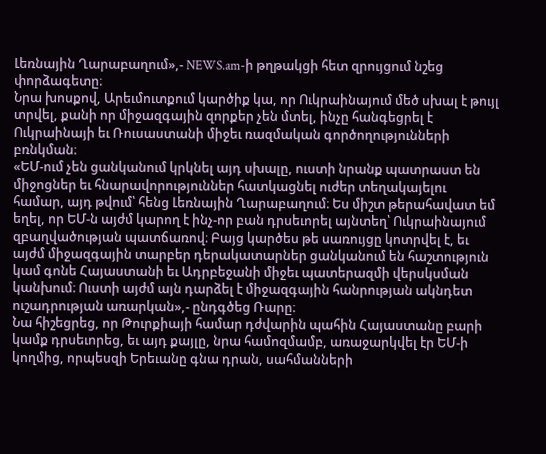Լեռնային Ղարաբաղում»,- NEWS.am-ի թղթակցի հետ զրույցում նշեց փորձագետը։
Նրա խոսքով, Արեւմուտքում կարծիք կա, որ Ուկրաինայում մեծ սխալ է թույլ տրվել, քանի որ միջազգային զորքեր չեն մտել, ինչը հանգեցրել է Ուկրաինայի եւ Ռուսաստանի միջեւ ռազմական գործողությունների բռնկման։
«ԵՄ-ում չեն ցանկանում կրկնել այդ սխալը, ուստի նրանք պատրաստ են միջոցներ եւ հնարավորություններ հատկացնել ուժեր տեղակայելու համար, այդ թվում՝ հենց Լեռնային Ղարաբաղում։ Ես միշտ թերահավատ եմ եղել, որ ԵՄ-ն այժմ կարող է ինչ-որ բան դրսեւորել այնտեղ՝ Ուկրաինայում զբաղվածության պատճառով։ Բայց կարծես թե սառույցը կոտրվել է, եւ այժմ միջազգային տարբեր դերակատարներ ցանկանում են հաշտություն կամ գոնե Հայաստանի եւ Ադրբեջանի միջեւ պատերազմի վերսկսման կանխում։ Ուստի այժմ այն դարձել է միջազգային հանրության ակնդետ ուշադրության առարկան»,- ընդգծեց Ռարը։
Նա հիշեցրեց, որ Թուրքիայի համար դժվարին պահին Հայաստանը բարի կամք դրսեւորեց, եւ այդ քայլը, նրա համոզմամբ, առաջարկվել էր ԵՄ-ի կողմից, որպեսզի Երեւանը գնա դրան, սահմանների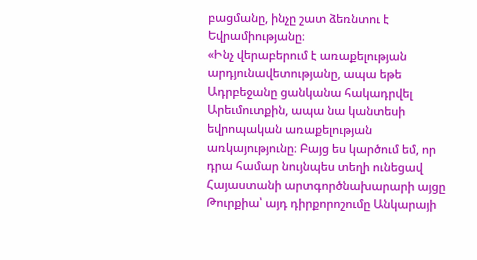բացմանը, ինչը շատ ձեռնտու է Եվրամիությանը։
«Ինչ վերաբերում է առաքելության արդյունավետությանը, ապա եթե Ադրբեջանը ցանկանա հակադրվել Արեւմուտքին, ապա նա կանտեսի եվրոպական առաքելության առկայությունը։ Բայց ես կարծում եմ, որ դրա համար նույնպես տեղի ունեցավ Հայաստանի արտգործնախարարի այցը Թուրքիա՝ այդ դիրքորոշումը Անկարայի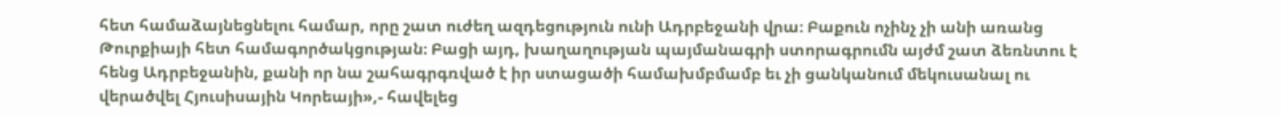հետ համաձայնեցնելու համար, որը շատ ուժեղ ազդեցություն ունի Ադրբեջանի վրա։ Բաքուն ոչինչ չի անի առանց Թուրքիայի հետ համագործակցության։ Բացի այդ, խաղաղության պայմանագրի ստորագրումն այժմ շատ ձեռնտու է հենց Ադրբեջանին, քանի որ նա շահագրգռված է իր ստացածի համախմբմամբ եւ չի ցանկանում մեկուսանալ ու վերածվել Հյուսիսային Կորեայի»,- հավելեց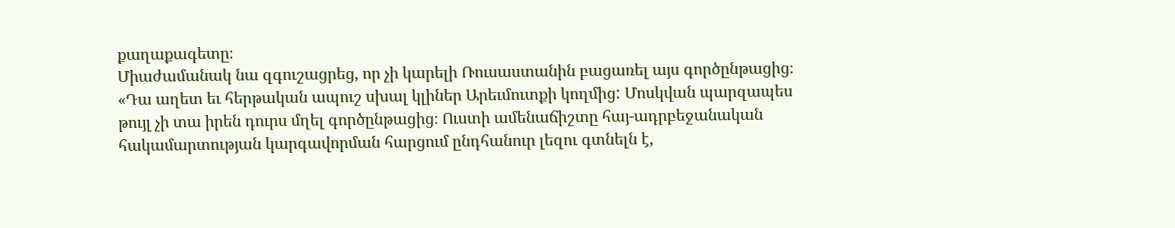քաղաքագետը։
Միաժամանակ նա զգուշացրեց, որ չի կարելի Ռուսաստանին բացառել այս գործընթացից։
«Դա աղետ եւ հերթական ապուշ սխալ կլիներ Արեւմուտքի կողմից: Մոսկվան պարզապես թույլ չի տա իրեն դուրս մղել գործընթացից։ Ուստի ամենաճիշտը հայ-ադրբեջանական հակամարտության կարգավորման հարցում ընդհանուր լեզու գտնելն է,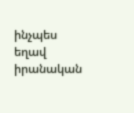ինչպես եղավ իրանական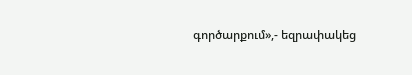գործարքում»,- եզրափակեց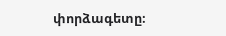փորձագետը։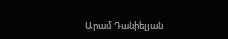Արամ Դանիելյան